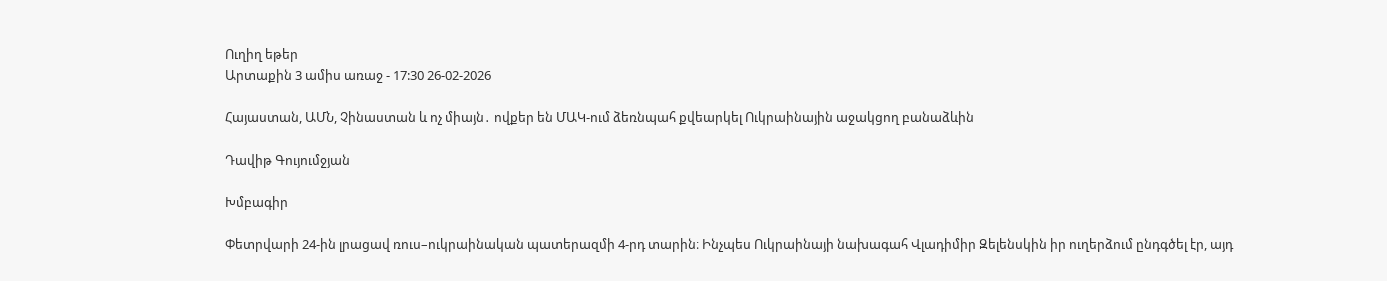Ուղիղ եթեր
Արտաքին 3 ամիս առաջ - 17:30 26-02-2026

Հայաստան, ԱՄՆ, Չինաստան և ոչ միայն․ ովքեր են ՄԱԿ-ում ձեռնպահ քվեարկել Ուկրաինային աջակցող բանաձևին

Դավիթ Գույումջյան

Խմբագիր

Փետրվարի 24-ին լրացավ ռուս–ուկրաինական պատերազմի 4-րդ տարին։ Ինչպես Ուկրաինայի նախագահ Վլադիմիր Զելենսկին իր ուղերձում ընդգծել էր, այդ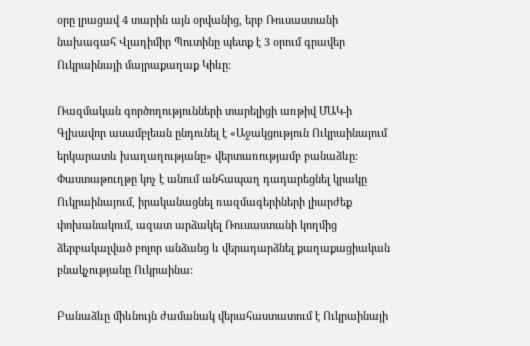օրը լրացավ 4 տարին այն օրվանից, երբ Ռուսաստանի նախագահ Վլադիմիր Պուտինը պետք է 3 օրում գրավեր Ուկրաինայի մայրաքաղաք Կիևը։

Ռազմական գործողությունների տարելիցի առթիվ ՄԱԿ-ի Գլխավոր ասամբլեան ընդունել է «Աջակցություն Ուկրաինայում երկարատև խաղաղությանը» վերտառությամբ բանաձևը։ Փաստաթուղթը կոչ է անում անհապաղ դադարեցնել կրակը Ուկրաինայում, իրականացնել ռազմագերիների լիարժեք փոխանակում, ազատ արձակել Ռուսաստանի կողմից ձերբակալված բոլոր անձանց և վերադարձնել քաղաքացիական բնակչությանը Ուկրաինա:

Բանաձևը միևնույն ժամանակ վերահաստատում է Ուկրաինայի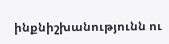ինքնիշխանությունն ու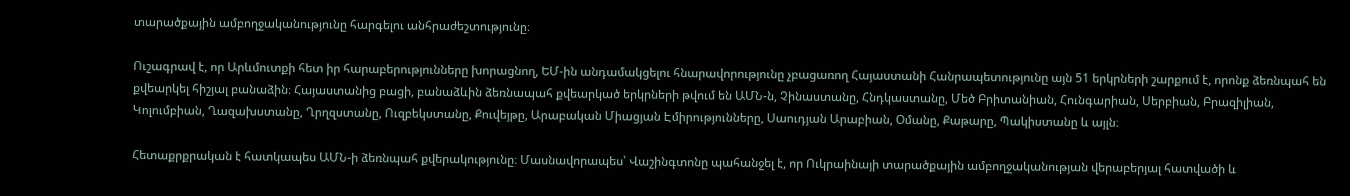տարածքային ամբողջականությունը հարգելու անհրաժեշտությունը։

Ուշագրավ է, որ Արևմուտքի հետ իր հարաբերությունները խորացնող, ԵՄ-ին անդամակցելու հնարավորությունը չբացառող Հայաստանի Հանրապետությունը այն 51 երկրների շարքում է, որոնք ձեռնպահ են քվեարկել հիշյալ բանաձին։ Հայաստանից բացի, բանաձևին ձեռնապահ քվեարկած երկրների թվում են ԱՄՆ-ն, Չինաստանը, Հնդկաստանը, Մեծ Բրիտանիան, Հունգարիան, Սերբիան, Բրազիլիան, Կոլումբիան, Ղազախստանը, Ղրղզստանը, Ուզբեկստանը, Քուվեյթը, Արաբական Միացյան Էմիրությունները, Սաուդյան Արաբիան, Օմանը, Քաթարը, Պակիստանը և այլն։

Հետաքրքրական է հատկապես ԱՄՆ-ի ձեռնպահ քվերակությունը։ Մասնավորապես՝ Վաշինգտոնը պահանջել է, որ Ուկրաինայի տարածքային ամբողջականության վերաբերյալ հատվածի և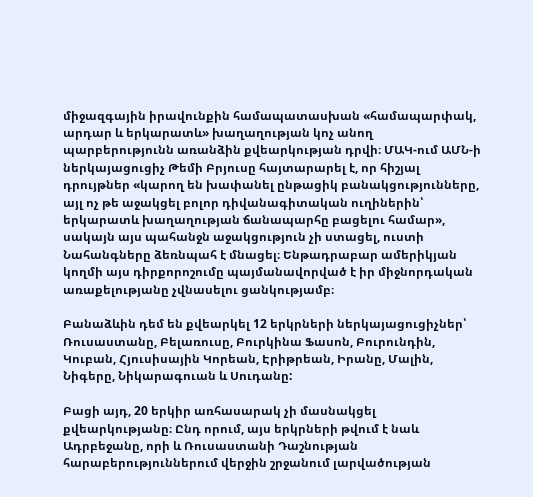միջազգային իրավունքին համապատասխան «համապարփակ, արդար և երկարատև» խաղաղության կոչ անող պարբերությունն առանձին քվեարկության դրվի։ ՄԱԿ-ում ԱՄՆ-ի ներկայացուցիչ Թեմի Բրյուսը հայտարարել է, որ հիշյալ դրույթներ «կարող են խափանել ընթացիկ բանակցությունները, այլ ոչ թե աջակցել բոլոր դիվանագիտական ուղիներին՝ երկարատև խաղաղության ճանապարհը բացելու համար», սակայն այս պահանջն աջակցություն չի ստացել, ուստի Նահանգները ձեռնպահ է մնացել։ Ենթադրաբար ամերիկյան կողմի այս դիրքորոշումը պայմանավորված է իր միջնորդական առաքելությանը չվնասելու ցանկությամբ։

Բանաձևին դեմ են քվեարկել 12 երկրների ներկայացուցիչներ՝ Ռուսաստանը, Բելառուսը, Բուրկինա Ֆասոն, Բուրունդին, Կուբան, Հյուսիսային Կորեան, Էրիթրեան, Իրանը, Մալին, Նիգերը, Նիկարագուան և Սուդանը:

Բացի այդ, 20 երկիր առհասարակ չի մասնակցել քվեարկությանը։ Ընդ որում, այս երկրների թվում է նաև Ադրբեջանը, որի և Ռուսաստանի Դաշնության հարաբերություններում վերջին շրջանում լարվածության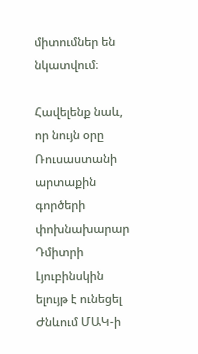միտումներ են նկատվում։

Հավելենք նաև, որ նույն օրը Ռուսաստանի արտաքին գործերի փոխնախարար Դմիտրի Լյուբինսկին ելույթ է ունեցել Ժնևում ՄԱԿ-ի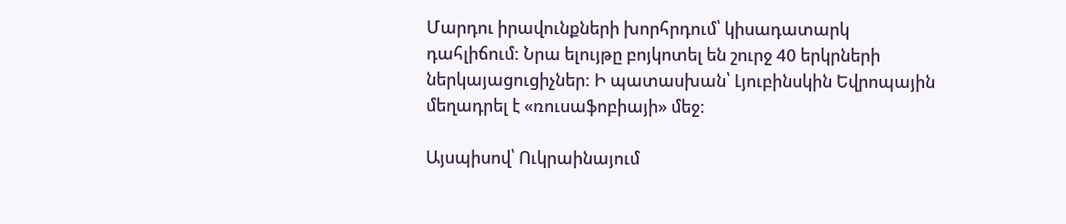Մարդու իրավունքների խորհրդում՝ կիսադատարկ դահլիճում: Նրա ելույթը բոյկոտել են շուրջ 40 երկրների ներկայացուցիչներ: Ի պատասխան՝ Լյուբինսկին Եվրոպային մեղադրել է «ռուսաֆոբիայի» մեջ:

Այսպիսով՝ Ուկրաինայում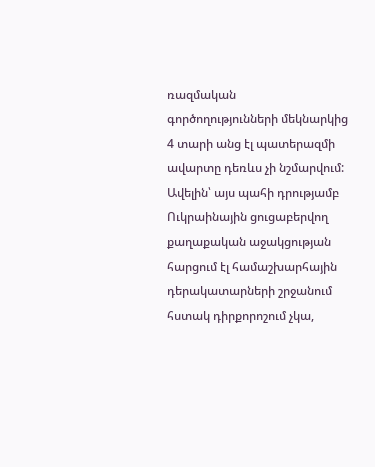ռազմական գործողությունների մեկնարկից 4 տարի անց էլ պատերազմի ավարտը դեռևս չի նշմարվում: Ավելին՝ այս պահի դրությամբ Ուկրաինային ցուցաբերվող քաղաքական աջակցության հարցում էլ համաշխարհային դերակատարների շրջանում հստակ դիրքորոշում չկա,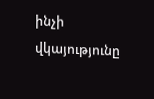ինչի վկայությունը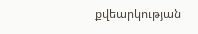քվեարկության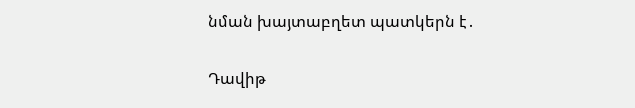նման խայտաբղետ պատկերն է․


Դավիթ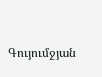Գույումջյան